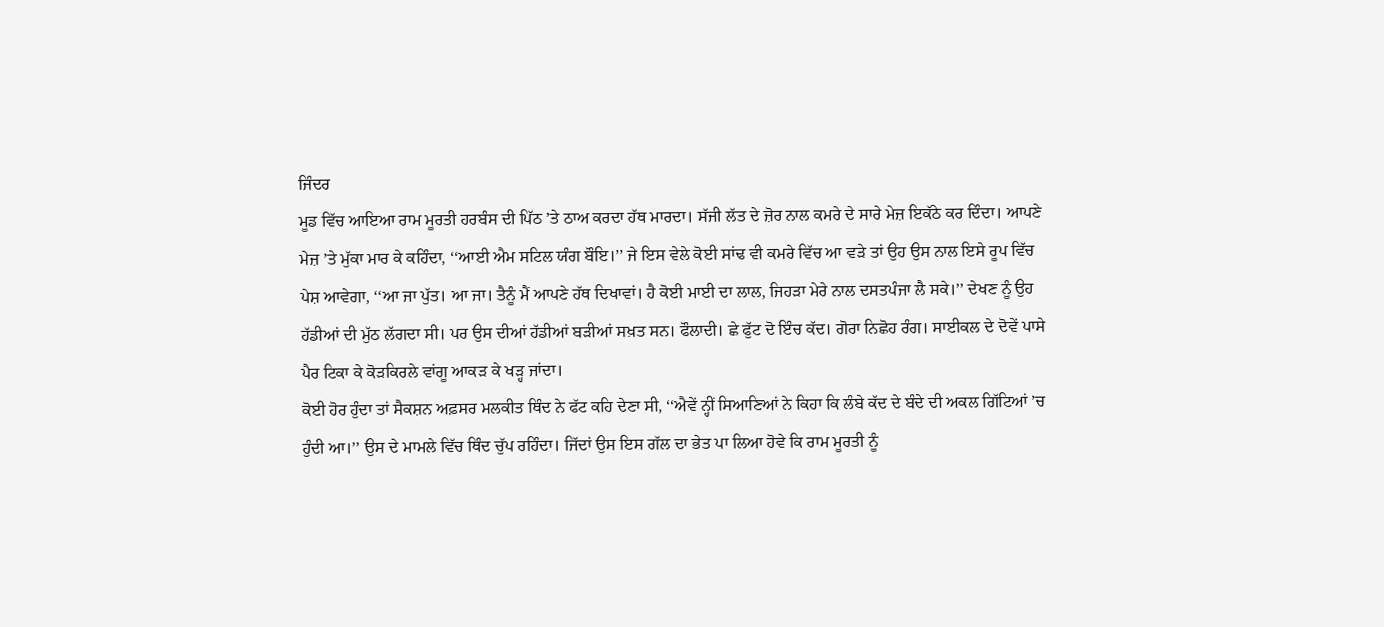ਜਿੰਦਰ
ਮੂਡ ਵਿੱਚ ਆਇਆ ਰਾਮ ਮੂਰਤੀ ਹਰਬੰਸ ਦੀ ਪਿੱਠ ’ਤੇ ਠਾਅ ਕਰਦਾ ਹੱਥ ਮਾਰਦਾ। ਸੱਜੀ ਲੱਤ ਦੇ ਜ਼ੋਰ ਨਾਲ ਕਮਰੇ ਦੇ ਸਾਰੇ ਮੇਜ਼ ਇਕੱਠੇ ਕਰ ਦਿੰਦਾ। ਆਪਣੇ ਮੇਜ਼ ’ਤੇ ਮੁੱਕਾ ਮਾਰ ਕੇ ਕਹਿੰਦਾ, ‘‘ਆਈ ਐਮ ਸਟਿਲ ਯੰਗ ਬੌਇ।’’ ਜੇ ਇਸ ਵੇਲੇ ਕੋਈ ਸਾਂਢ ਵੀ ਕਮਰੇ ਵਿੱਚ ਆ ਵੜੇ ਤਾਂ ਉਹ ਉਸ ਨਾਲ ਇਸੇ ਰੂਪ ਵਿੱਚ ਪੇਸ਼ ਆਵੇਗਾ, ‘‘ਆ ਜਾ ਪੁੱਤ। ਆ ਜਾ। ਤੈਨੂੰ ਮੈਂ ਆਪਣੇ ਹੱਥ ਦਿਖਾਵਾਂ। ਹੈ ਕੋਈ ਮਾਈ ਦਾ ਲਾਲ, ਜਿਹੜਾ ਮੇਰੇ ਨਾਲ ਦਸਤਪੰਜਾ ਲੈ ਸਕੇ।’’ ਦੇਖਣ ਨੂੰ ਉਹ ਹੱਡੀਆਂ ਦੀ ਮੁੱਠ ਲੱਗਦਾ ਸੀ। ਪਰ ਉਸ ਦੀਆਂ ਹੱਡੀਆਂ ਬੜੀਆਂ ਸਖ਼ਤ ਸਨ। ਫੌਲਾਦੀ। ਛੇ ਫੁੱਟ ਦੋ ਇੰਚ ਕੱਦ। ਗੋਰਾ ਨਿਛੋਹ ਰੰਗ। ਸਾਈਕਲ ਦੇ ਦੋਵੇਂ ਪਾਸੇ ਪੈਰ ਟਿਕਾ ਕੇ ਕੋੜਕਿਰਲੇ ਵਾਂਗੂ ਆਕੜ ਕੇ ਖੜ੍ਹ ਜਾਂਦਾ।
ਕੋਈ ਹੋਰ ਹੁੰਦਾ ਤਾਂ ਸੈਕਸ਼ਨ ਅਫ਼ਸਰ ਮਲਕੀਤ ਥਿੰਦ ਨੇ ਫੱਟ ਕਹਿ ਦੇਣਾ ਸੀ, ‘‘ਐਵੇਂ ਨ੍ਹੀਂ ਸਿਆਣਿਆਂ ਨੇ ਕਿਹਾ ਕਿ ਲੰਬੇ ਕੱਦ ਦੇ ਬੰਦੇ ਦੀ ਅਕਲ ਗਿੱਟਿਆਂ ’ਚ ਹੁੰਦੀ ਆ।’’ ਉਸ ਦੇ ਮਾਮਲੇ ਵਿੱਚ ਥਿੰਦ ਚੁੱਪ ਰਹਿੰਦਾ। ਜਿੱਦਾਂ ਉਸ ਇਸ ਗੱਲ ਦਾ ਭੇਤ ਪਾ ਲਿਆ ਹੋਵੇ ਕਿ ਰਾਮ ਮੂਰਤੀ ਨੂੰ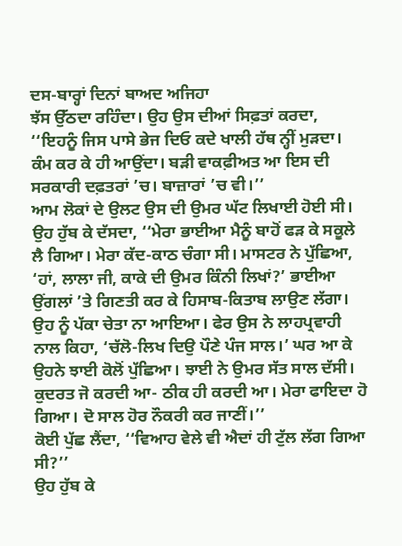ਦਸ-ਬਾਰ੍ਹਾਂ ਦਿਨਾਂ ਬਾਅਦ ਅਜਿਹਾ
ਝੱਸ ਉੱਠਦਾ ਰਹਿੰਦਾ। ਉਹ ਉਸ ਦੀਆਂ ਸਿਫ਼ਤਾਂ ਕਰਦਾ, ‘‘ਇਹਨੂੰ ਜਿਸ ਪਾਸੇ ਭੇਜ ਦਿਓ ਕਦੇ ਖਾਲੀ ਹੱਥ ਨ੍ਹੀਂ ਮੁੜਦਾ। ਕੰਮ ਕਰ ਕੇ ਹੀ ਆਉਂਦਾ। ਬੜੀ ਵਾਕਫ਼ੀਅਤ ਆ ਇਸ ਦੀ ਸਰਕਾਰੀ ਦਫ਼ਤਰਾਂ ’ਚ। ਬਾਜ਼ਾਰਾਂ ’ਚ ਵੀ।’’
ਆਮ ਲੋਕਾਂ ਦੇ ਉਲਟ ਉਸ ਦੀ ਉਮਰ ਘੱਟ ਲਿਖਾਈ ਹੋਈ ਸੀ। ਉਹ ਹੁੱਬ ਕੇ ਦੱਸਦਾ, ‘‘ਮੇਰਾ ਭਾਈਆ ਮੈਨੂੰ ਬਾਹੋਂ ਫੜ ਕੇ ਸਕੂਲੇ ਲੈ ਗਿਆ। ਮੇਰਾ ਕੱਦ-ਕਾਠ ਚੰਗਾ ਸੀ। ਮਾਸਟਰ ਨੇ ਪੁੱਛਿਆ, ‘ਹਾਂ, ਲਾਲਾ ਜੀ, ਕਾਕੇ ਦੀ ਉਮਰ ਕਿੰਨੀ ਲਿਖਾਂ?’ ਭਾਈਆ ਉਂਗਲਾਂ ’ਤੇ ਗਿਣਤੀ ਕਰ ਕੇ ਹਿਸਾਬ-ਕਿਤਾਬ ਲਾਉਣ ਲੱਗਾ। ਉਹ ਨੂੰ ਪੱਕਾ ਚੇਤਾ ਨਾ ਆਇਆ। ਫੇਰ ਉਸ ਨੇ ਲਾਹਪ੍ਰਵਾਹੀ
ਨਾਲ ਕਿਹਾ, ‘ਚੱਲੋ-ਲਿਖ ਦਿਉ ਪੌਣੇ ਪੰਜ ਸਾਲ।’ ਘਰ ਆ ਕੇ ਉਹਨੇ ਝਾਈ ਕੋਲੋਂ ਪੁੱਛਿਆ। ਝਾਈ ਨੇ ਉਮਰ ਸੱਤ ਸਾਲ ਦੱਸੀ। ਕੁਦਰਤ ਜੋ ਕਰਦੀ ਆ- ਠੀਕ ਹੀ ਕਰਦੀ ਆ। ਮੇਰਾ ਫਾਇਦਾ ਹੋ ਗਿਆ। ਦੋ ਸਾਲ ਹੋਰ ਨੌਕਰੀ ਕਰ ਜਾਣੀਂ।’’
ਕੋਈ ਪੁੱਛ ਲੈਂਦਾ, ‘‘ਵਿਆਹ ਵੇਲੇ ਵੀ ਐਦਾਂ ਹੀ ਟੁੱਲ ਲੱਗ ਗਿਆ ਸੀ?’’
ਉਹ ਹੁੱਬ ਕੇ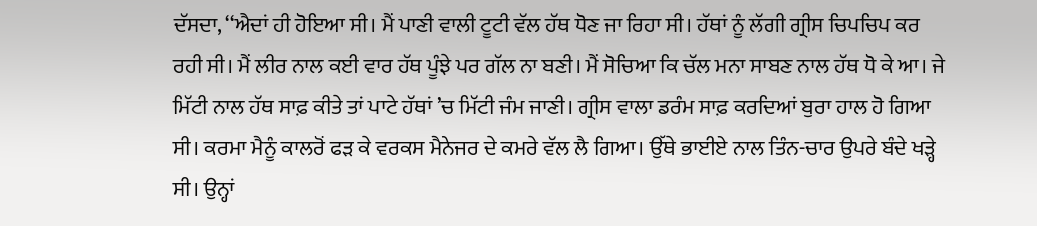ਦੱਸਦਾ, ‘‘ਐਦਾਂ ਹੀ ਹੋਇਆ ਸੀ। ਮੈਂ ਪਾਣੀ ਵਾਲੀ ਟੂਟੀ ਵੱਲ ਹੱਥ ਧੋਣ ਜਾ ਰਿਹਾ ਸੀ। ਹੱਥਾਂ ਨੂੰ ਲੱਗੀ ਗ੍ਰੀਸ ਚਿਪਚਿਪ ਕਰ ਰਹੀ ਸੀ। ਮੈਂ ਲੀਰ ਨਾਲ ਕਈ ਵਾਰ ਹੱਥ ਪੂੰਝੇ ਪਰ ਗੱਲ ਨਾ ਬਣੀ। ਮੈਂ ਸੋਚਿਆ ਕਿ ਚੱਲ ਮਨਾ ਸਾਬਣ ਨਾਲ ਹੱਥ ਧੋ ਕੇ ਆ। ਜੇ ਮਿੱਟੀ ਨਾਲ ਹੱਥ ਸਾਫ਼ ਕੀਤੇ ਤਾਂ ਪਾਟੇ ਹੱਥਾਂ ’ਚ ਮਿੱਟੀ ਜੰਮ ਜਾਣੀ। ਗ੍ਰੀਸ ਵਾਲਾ ਡਰੰਮ ਸਾਫ਼ ਕਰਦਿਆਂ ਬੁਰਾ ਹਾਲ ਹੋ ਗਿਆ ਸੀ। ਕਰਮਾ ਮੈਨੂੰ ਕਾਲਰੋਂ ਫੜ ਕੇ ਵਰਕਸ ਮੈਨੇਜਰ ਦੇ ਕਮਰੇ ਵੱਲ ਲੈ ਗਿਆ। ਉੱਥੇ ਭਾਈਏ ਨਾਲ ਤਿੰਨ-ਚਾਰ ਉਪਰੇ ਬੰਦੇ ਖੜ੍ਹੇ ਸੀ। ਉਨ੍ਹਾਂ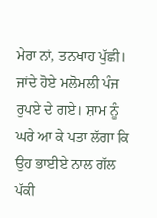ਮੇਰਾ ਨਾਂ, ਤਨਖਾਹ ਪੁੱਛੀ। ਜਾਂਦੇ ਹੋਏ ਮਲੋਮਲੀ ਪੰਜ ਰੁਪਏ ਦੇ ਗਏ। ਸ਼ਾਮ ਨੂੰ ਘਰੇ ਆ ਕੇ ਪਤਾ ਲੱਗਾ ਕਿ ਉਹ ਭਾਈਏ ਨਾਲ ਗੱਲ ਪੱਕੀ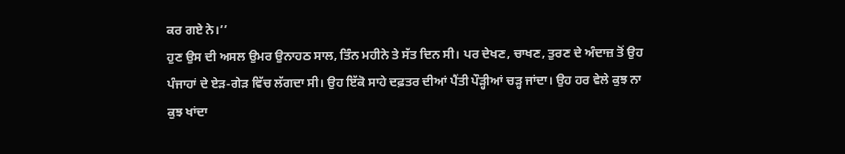ਕਰ ਗਏ ਨੇ।’’
ਹੁਣ ਉਸ ਦੀ ਅਸਲ ਉਮਰ ਉਨਾਹਠ ਸਾਲ, ਤਿੰਨ ਮਹੀਨੇ ਤੇ ਸੱਤ ਦਿਨ ਸੀ। ਪਰ ਦੇਖਣ, ਚਾਖਣ, ਤੁਰਣ ਦੇ ਅੰਦਾਜ਼ ਤੋਂ ਉਹ ਪੰਜਾਹਾਂ ਦੇ ਏੜ-ਗੇੜ ਵਿੱਚ ਲੱਗਦਾ ਸੀ। ਉਹ ਇੱਕੋ ਸਾਹੇ ਦਫ਼ਤਰ ਦੀਆਂ ਪੈਂਤੀ ਪੌੜ੍ਹੀਆਂ ਚੜ੍ਹ ਜਾਂਦਾ। ਉਹ ਹਰ ਵੇਲੇ ਕੁਝ ਨਾ ਕੁਝ ਖਾਂਦਾ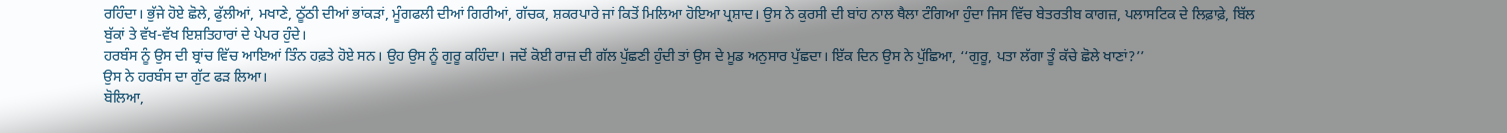ਰਹਿੰਦਾ। ਭੁੱਜੇ ਹੋਏ ਛੋਲੇ, ਫੁੱਲੀਆਂ, ਮਖਾਣੇ, ਠੂੱਠੀ ਦੀਆਂ ਭਾਂਕੜਾਂ, ਮੂੰਗਫਲੀ ਦੀਆਂ ਗਿਰੀਆਂ, ਗੱਚਕ, ਸ਼ਕਰਪਾਰੇ ਜਾਂ ਕਿਤੋਂ ਮਿਲਿਆ ਹੋਇਆ ਪ੍ਰਸ਼ਾਦ। ਉਸ ਨੇ ਕੁਰਸੀ ਦੀ ਬਾਂਹ ਨਾਲ ਥੈਲਾ ਟੰਗਿਆ ਹੁੰਦਾ ਜਿਸ ਵਿੱਚ ਬੇਤਰਤੀਬ ਕਾਗਜ਼, ਪਲਾਸਟਿਕ ਦੇ ਲਿਫ਼ਾਫ਼ੇ, ਬਿੱਲ ਬੁੱਕਾਂ ਤੇ ਵੱਖ-ਵੱਖ ਇਸ਼ਤਿਹਾਰਾਂ ਦੇ ਪੇਪਰ ਹੁੰਦੇ।
ਹਰਬੰਸ ਨੂੰ ਉਸ ਦੀ ਬ੍ਰਾਂਚ ਵਿੱਚ ਆਇਆਂ ਤਿੰਨ ਹਫ਼ਤੇ ਹੋਏ ਸਨ। ਉਹ ਉਸ ਨੂੰ ਗੁਰੂ ਕਹਿੰਦਾ। ਜਦੋਂ ਕੋਈ ਰਾਜ਼ ਦੀ ਗੱਲ ਪੁੱਛਣੀ ਹੁੰਦੀ ਤਾਂ ਉਸ ਦੇ ਮੂਡ ਅਨੁਸਾਰ ਪੁੱਛਦਾ। ਇੱਕ ਦਿਨ ਉਸ ਨੇ ਪੁੱਛਿਆ, ‘‘ਗੁਰੂ, ਪਤਾ ਲੱਗਾ ਤੂੰ ਕੱਚੇ ਛੋਲੇ ਖਾਣਾਂ?’’
ਉਸ ਨੇ ਹਰਬੰਸ ਦਾ ਗੁੱਟ ਫੜ ਲਿਆ।
ਬੋਲਿਆ,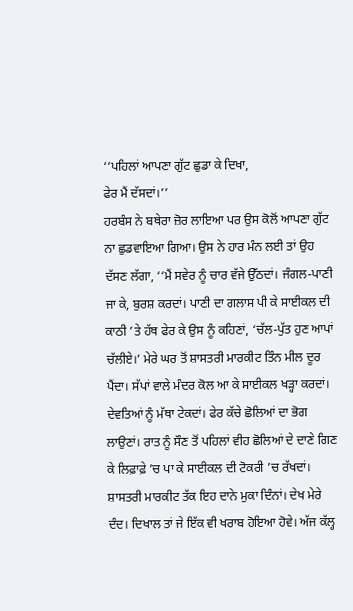‘‘ਪਹਿਲਾਂ ਆਪਣਾ ਗੁੱਟ ਛੁਡਾ ਕੇ ਦਿਖਾ,
ਫੇਰ ਮੈਂ ਦੱਸਦਾਂ।’’
ਹਰਬੰਸ ਨੇ ਬਥੇਰਾ ਜ਼ੋਰ ਲਾਇਆ ਪਰ ਉਸ ਕੋਲੋਂ ਆਪਣਾ ਗੁੱਟ ਨਾ ਛੁਡਵਾਇਆ ਗਿਆ। ਉਸ ਨੇ ਹਾਰ ਮੰਨ ਲਈ ਤਾਂ ਉਹ ਦੱਸਣ ਲੱਗਾ, ‘‘ਮੈਂ ਸਵੇਰ ਨੂੰ ਚਾਰ ਵੱਜੇ ਉੱਠਦਾਂ। ਜੰਗਲ-ਪਾਣੀ ਜਾ ਕੇ, ਬੁਰਸ਼ ਕਰਦਾਂ। ਪਾਣੀ ਦਾ ਗਲਾਸ ਪੀ ਕੇ ਸਾਈਕਲ ਦੀ ਕਾਠੀ ’ਤੇ ਹੱਥ ਫੇਰ ਕੇ ਉਸ ਨੂੰ ਕਹਿਣਾਂ, ‘ਚੱਲ-ਪੁੱਤ ਹੁਣ ਆਪਾਂ ਚੱਲੀਏ।’ ਮੇਰੇ ਘਰ ਤੋਂ ਸ਼ਾਸਤਰੀ ਮਾਰਕੀਟ ਤਿੰਨ ਮੀਲ ਦੂਰ ਪੈਂਦਾ। ਸੱਪਾਂ ਵਾਲੇ ਮੰਦਰ ਕੋਲ ਆ ਕੇ ਸਾਈਕਲ ਖੜ੍ਹਾ ਕਰਦਾਂ। ਦੇਵਤਿਆਂ ਨੂੰ ਮੱਥਾ ਟੇਕਦਾਂ। ਫੇਰ ਕੱਚੇ ਛੋਲਿਆਂ ਦਾ ਭੋਗ ਲਾਉਣਾਂ। ਰਾਤ ਨੂੰ ਸੌਣ ਤੋਂ ਪਹਿਲਾਂ ਵੀਹ ਛੋਲਿਆਂ ਦੇ ਦਾਣੇ ਗਿਣ ਕੇ ਲਿਫ਼ਾਫ਼ੇ ’ਚ ਪਾ ਕੇ ਸਾਈਕਲ ਦੀ ਟੋਕਰੀ ’ਚ ਰੱਖਦਾਂ। ਸ਼ਾਸਤਰੀ ਮਾਰਕੀਟ ਤੱਕ ਇਹ ਦਾਨੇ ਮੁਕਾ ਦਿੰਨਾਂ। ਦੇਖ ਮੇਰੇ ਦੰਦ। ਦਿਖਾਲ ਤਾਂ ਜੇ ਇੱਕ ਵੀ ਖਰਾਬ ਹੋਇਆ ਹੋਵੇ। ਅੱਜ ਕੱਲ੍ਹ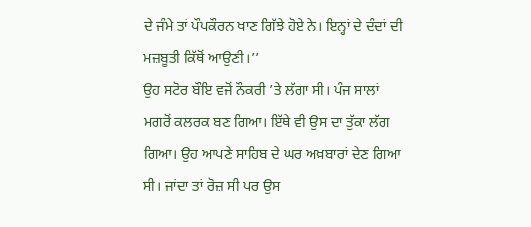ਦੇ ਜੰਮੇ ਤਾਂ ਪੌਪਕੌਰਨ ਖਾਣ ਗਿੱਝੇ ਹੋਏ ਨੇ। ਇਨ੍ਹਾਂ ਦੇ ਦੰਦਾਂ ਦੀ ਮਜ਼ਬੂਤੀ ਕਿੱਥੋਂ ਆਉਣੀ।’’
ਉਹ ਸਟੋਰ ਬੌਇ ਵਜੋਂ ਨੌਕਰੀ ’ਤੇ ਲੱਗਾ ਸੀ। ਪੰਜ ਸਾਲਾਂ ਮਗਰੋਂ ਕਲਰਕ ਬਣ ਗਿਆ। ਇੱਥੇ ਵੀ ਉਸ ਦਾ ਤੁੱਕਾ ਲੱਗ ਗਿਆ। ਉਹ ਆਪਣੇ ਸਾਹਿਬ ਦੇ ਘਰ ਅਖ਼ਬਾਰਾਂ ਦੇਣ ਗਿਆ ਸੀ। ਜਾਂਦਾ ਤਾਂ ਰੋਜ਼ ਸੀ ਪਰ ਉਸ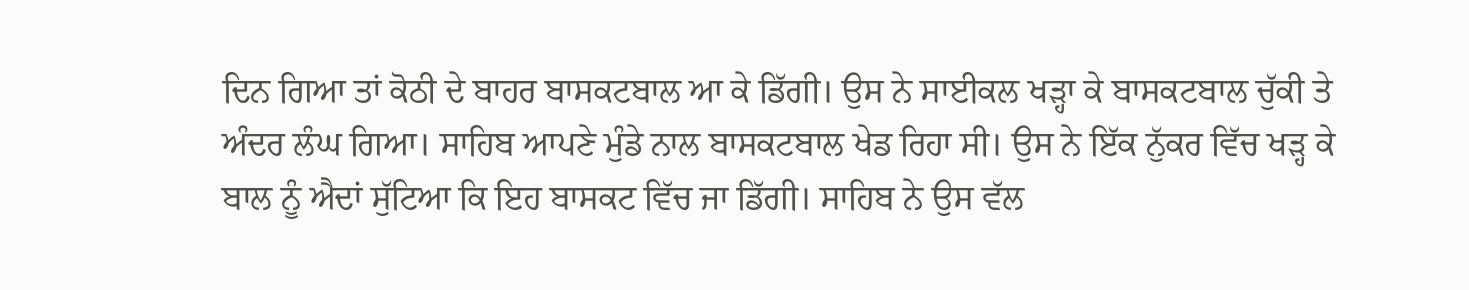ਦਿਨ ਗਿਆ ਤਾਂ ਕੋਠੀ ਦੇ ਬਾਹਰ ਬਾਸਕਟਬਾਲ ਆ ਕੇ ਡਿੱਗੀ। ਉਸ ਨੇ ਸਾਈਕਲ ਖੜ੍ਹਾ ਕੇ ਬਾਸਕਟਬਾਲ ਚੁੱਕੀ ਤੇ ਅੰਦਰ ਲੰਘ ਗਿਆ। ਸਾਹਿਬ ਆਪਣੇ ਮੁੰਡੇ ਨਾਲ ਬਾਸਕਟਬਾਲ ਖੇਡ ਰਿਹਾ ਸੀ। ਉਸ ਨੇ ਇੱਕ ਨੁੱਕਰ ਵਿੱਚ ਖੜ੍ਹ ਕੇ ਬਾਲ ਨੂੰ ਐਦਾਂ ਸੁੱਟਿਆ ਕਿ ਇਹ ਬਾਸਕਟ ਵਿੱਚ ਜਾ ਡਿੱਗੀ। ਸਾਹਿਬ ਨੇ ਉਸ ਵੱਲ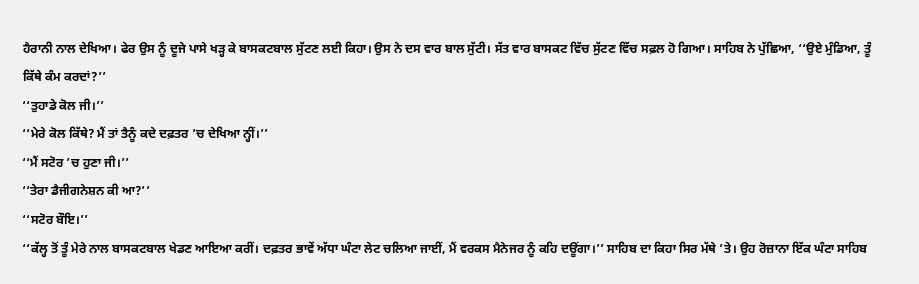ਹੈਰਾਨੀ ਨਾਲ ਦੇਖਿਆ। ਫੇਰ ਉਸ ਨੂੰ ਦੂਜੇ ਪਾਸੇ ਖੜ੍ਹ ਕੇ ਬਾਸਕਟਬਾਲ ਸੁੱਟਣ ਲਈ ਕਿਹਾ। ਉਸ ਨੇ ਦਸ ਵਾਰ ਬਾਲ ਸੁੱਟੀ। ਸੱਤ ਵਾਰ ਬਾਸਕਟ ਵਿੱਚ ਸੁੱਟਣ ਵਿੱਚ ਸਫ਼ਲ ਹੋ ਗਿਆ। ਸਾਹਿਬ ਨੇ ਪੁੱਛਿਆ, ‘‘ਉਏ ਮੁੰਡਿਆ, ਤੂੰ ਕਿੱਥੇ ਕੰਮ ਕਰਦਾਂ?’’
‘‘ਤੁਹਾਡੇ ਕੋਲ ਜੀ।’’
‘‘ਮੇਰੇ ਕੋਲ ਕਿੱਥੇ? ਮੈਂ ਤਾਂ ਤੈਨੂੰ ਕਦੇ ਦਫ਼ਤਰ ’ਚ ਦੇਖਿਆ ਨ੍ਹੀਂ।’’
‘‘ਮੈਂ ਸਟੋਰ ’ਚ ਹੁਣਾ ਜੀ।’’
‘‘ਤੇਰਾ ਡੈਜੀਗਨੇਸ਼ਨ ਕੀ ਆ?’’
‘‘ਸਟੋਰ ਬੌਇ।’’
‘‘ਕੱਲ੍ਹ ਤੋਂ ਤੂੰ ਮੇਰੇ ਨਾਲ ਬਾਸਕਟਬਾਲ ਖੇਡਣ ਆਇਆ ਕਰੀਂ। ਦਫ਼ਤਰ ਭਾਵੇਂ ਅੱਧਾ ਘੰਟਾ ਲੇਟ ਚਲਿਆ ਜਾਈਂ, ਮੈਂ ਵਰਕਸ ਮੈਨੇਜਰ ਨੂੰ ਕਹਿ ਦਊਂਗਾ।’’ ਸਾਹਿਬ ਦਾ ਕਿਹਾ ਸਿਰ ਮੱਥੇ ’ਤੇ। ਉਹ ਰੋਜ਼ਾਨਾ ਇੱਕ ਘੰਟਾ ਸਾਹਿਬ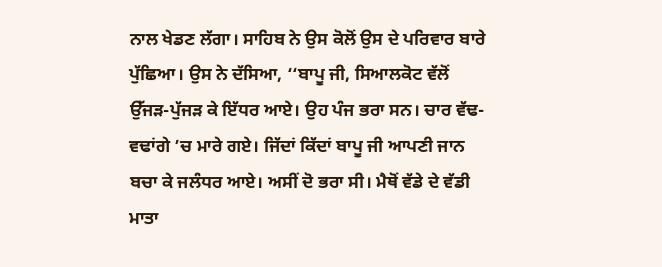ਨਾਲ ਖੇਡਣ ਲੱਗਾ। ਸਾਹਿਬ ਨੇ ਉਸ ਕੋਲੋਂ ਉਸ ਦੇ ਪਰਿਵਾਰ ਬਾਰੇ ਪੁੱਛਿਆ। ਉਸ ਨੇ ਦੱਸਿਆ, ‘‘ਬਾਪੂ ਜੀ, ਸਿਆਲਕੋਟ ਵੱਲੋਂ ਉੱਜੜ-ਪੁੱਜੜ ਕੇ ਇੱਧਰ ਆਏ। ਉਹ ਪੰਜ ਭਰਾ ਸਨ। ਚਾਰ ਵੱਢ-ਵਢਾਂਗੇ ’ਚ ਮਾਰੇ ਗਏ। ਜਿੱਦਾਂ ਕਿੱਦਾਂ ਬਾਪੂ ਜੀ ਆਪਣੀ ਜਾਨ ਬਚਾ ਕੇ ਜਲੰਧਰ ਆਏ। ਅਸੀਂ ਦੋ ਭਰਾ ਸੀ। ਮੈਥੋਂ ਵੱਡੇ ਦੇ ਵੱਡੀ ਮਾਤਾ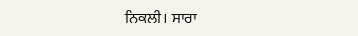ਨਿਕਲੀ। ਸਾਰਾ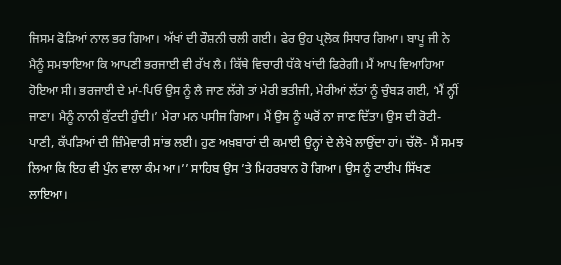ਜਿਸਮ ਫੋੜਿਆਂ ਨਾਲ ਭਰ ਗਿਆ। ਅੱਖਾਂ ਦੀ ਰੌਸ਼ਨੀ ਚਲੀ ਗਈ। ਫੇਰ ਉਹ ਪ੍ਰਲੋਕ ਸਿਧਾਰ ਗਿਆ। ਬਾਪੂ ਜੀ ਨੇ ਮੈਨੂੰ ਸਮਝਾਇਆ ਕਿ ਆਪਣੀ ਭਰਜਾਈ ਵੀ ਰੱਖ ਲੈ। ਕਿੱਥੇ ਵਿਚਾਰੀ ਧੱਕੇ ਖਾਂਦੀ ਫਿਰੇਗੀ। ਮੈਂ ਆਪ ਵਿਆਹਿਆ ਹੋਇਆ ਸੀ। ਭਰਜਾਈ ਦੇ ਮਾਂ-ਪਿਓ ਉਸ ਨੂੰ ਲੈ ਜਾਣ ਲੱਗੇ ਤਾਂ ਮੇਰੀ ਭਤੀਜੀ, ਮੇਰੀਆਂ ਲੱਤਾਂ ਨੂੰ ਚੁੰਬੜ ਗਈ, ‘ਮੈਂ ਨ੍ਹੀਂ ਜਾਣਾ। ਮੈਨੂੰ ਨਾਨੀ ਕੁੱਟਦੀ ਹੁੰਦੀ।’ ਮੇਰਾ ਮਨ ਪਸੀਜ ਗਿਆ। ਮੈਂ ਉਸ ਨੂੰ ਘਰੋਂ ਨਾ ਜਾਣ ਦਿੱਤਾ। ਉਸ ਦੀ ਰੋਟੀ-ਪਾਣੀ, ਕੱਪੜਿਆਂ ਦੀ ਜ਼ਿੰਮੇਵਾਰੀ ਸਾਂਭ ਲਈ। ਹੁਣ ਅਖ਼ਬਾਰਾਂ ਦੀ ਕਮਾਈ ਉਨ੍ਹਾਂ ਦੇ ਲੇਖੇ ਲਾਉਂਦਾ ਹਾਂ। ਚੱਲੋ- ਮੈਂ ਸਮਝ ਲਿਆ ਕਿ ਇਹ ਵੀ ਪੁੰਨ ਵਾਲਾ ਕੰਮ ਆ।’’ ਸਾਹਿਬ ਉਸ ’ਤੇ ਮਿਹਰਬਾਨ ਹੋ ਗਿਆ। ਉਸ ਨੂੰ ਟਾਈਪ ਸਿੱਖਣ ਲਾਇਆ।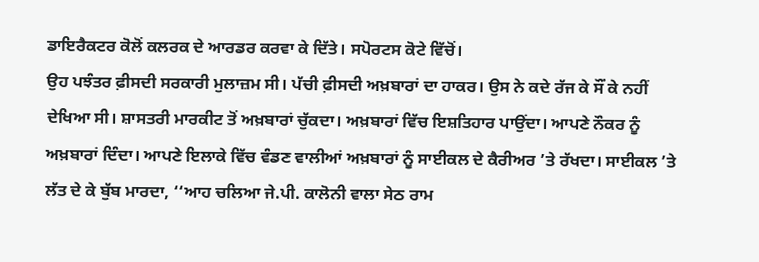ਡਾਇਰੈਕਟਰ ਕੋਲੋਂ ਕਲਰਕ ਦੇ ਆਰਡਰ ਕਰਵਾ ਕੇ ਦਿੱਤੇ। ਸਪੋਰਟਸ ਕੋਟੇ ਵਿੱਚੋਂ।
ਉਹ ਪਝੰਤਰ ਫ਼ੀਸਦੀ ਸਰਕਾਰੀ ਮੁਲਾਜ਼ਮ ਸੀ। ਪੱਚੀ ਫ਼ੀਸਦੀ ਅਖ਼ਬਾਰਾਂ ਦਾ ਹਾਕਰ। ਉਸ ਨੇ ਕਦੇ ਰੱਜ ਕੇ ਸੌਂ ਕੇ ਨਹੀਂ ਦੇਖਿਆ ਸੀ। ਸ਼ਾਸਤਰੀ ਮਾਰਕੀਟ ਤੋਂ ਅਖ਼ਬਾਰਾਂ ਚੁੱਕਦਾ। ਅਖ਼ਬਾਰਾਂ ਵਿੱਚ ਇਸ਼ਤਿਹਾਰ ਪਾਉਂਦਾ। ਆਪਣੇ ਨੌਕਰ ਨੂੰ ਅਖ਼ਬਾਰਾਂ ਦਿੰਦਾ। ਆਪਣੇ ਇਲਾਕੇ ਵਿੱਚ ਵੰਡਣ ਵਾਲੀਆਂ ਅਖ਼ਬਾਰਾਂ ਨੂੰ ਸਾਈਕਲ ਦੇ ਕੈਰੀਅਰ ’ਤੇ ਰੱਖਦਾ। ਸਾਈਕਲ ’ਤੇ ਲੱਤ ਦੇ ਕੇ ਬੁੱਬ ਮਾਰਦਾ, ‘‘ਆਹ ਚਲਿਆ ਜੇ.ਪੀ. ਕਾਲੋਨੀ ਵਾਲਾ ਸੇਠ ਰਾਮ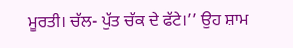ਮੂਰਤੀ। ਚੱਲ- ਪੁੱਤ ਚੱਕ ਦੇ ਫੱਟੇ।’’ ਉਹ ਸ਼ਾਮ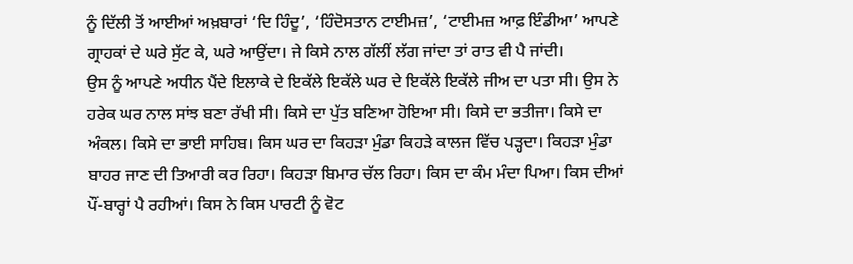ਨੂੰ ਦਿੱਲੀ ਤੋਂ ਆਈਆਂ ਅਖ਼ਬਾਰਾਂ ‘ਦਿ ਹਿੰਦੂ’, ‘ਹਿੰਦੋਸਤਾਨ ਟਾਈਮਜ਼’, ‘ਟਾਈਮਜ਼ ਆਫ਼ ਇੰਡੀਆ’ ਆਪਣੇ ਗ੍ਰਾਹਕਾਂ ਦੇ ਘਰੇ ਸੁੱਟ ਕੇ, ਘਰੇ ਆਉਂਦਾ। ਜੇ ਕਿਸੇ ਨਾਲ ਗੱਲੀਂ ਲੱਗ ਜਾਂਦਾ ਤਾਂ ਰਾਤ ਵੀ ਪੈ ਜਾਂਦੀ।
ਉਸ ਨੂੰ ਆਪਣੇ ਅਧੀਨ ਪੈਂਦੇ ਇਲਾਕੇ ਦੇ ਇਕੱਲੇ ਇਕੱਲੇ ਘਰ ਦੇ ਇਕੱਲੇ ਇਕੱਲੇ ਜੀਅ ਦਾ ਪਤਾ ਸੀ। ਉਸ ਨੇ ਹਰੇਕ ਘਰ ਨਾਲ ਸਾਂਝ ਬਣਾ ਰੱਖੀ ਸੀ। ਕਿਸੇ ਦਾ ਪੁੱਤ ਬਣਿਆ ਹੋਇਆ ਸੀ। ਕਿਸੇ ਦਾ ਭਤੀਜਾ। ਕਿਸੇ ਦਾ ਅੰਕਲ। ਕਿਸੇ ਦਾ ਭਾਈ ਸਾਹਿਬ। ਕਿਸ ਘਰ ਦਾ ਕਿਹੜਾ ਮੁੰਡਾ ਕਿਹੜੇ ਕਾਲਜ ਵਿੱਚ ਪੜ੍ਹਦਾ। ਕਿਹੜਾ ਮੁੰਡਾ ਬਾਹਰ ਜਾਣ ਦੀ ਤਿਆਰੀ ਕਰ ਰਿਹਾ। ਕਿਹੜਾ ਬਿਮਾਰ ਚੱਲ ਰਿਹਾ। ਕਿਸ ਦਾ ਕੰਮ ਮੰਦਾ ਪਿਆ। ਕਿਸ ਦੀਆਂ ਪੌਂ-ਬਾਰ੍ਹਾਂ ਪੈ ਰਹੀਆਂ। ਕਿਸ ਨੇ ਕਿਸ ਪਾਰਟੀ ਨੂੰ ਵੋਟ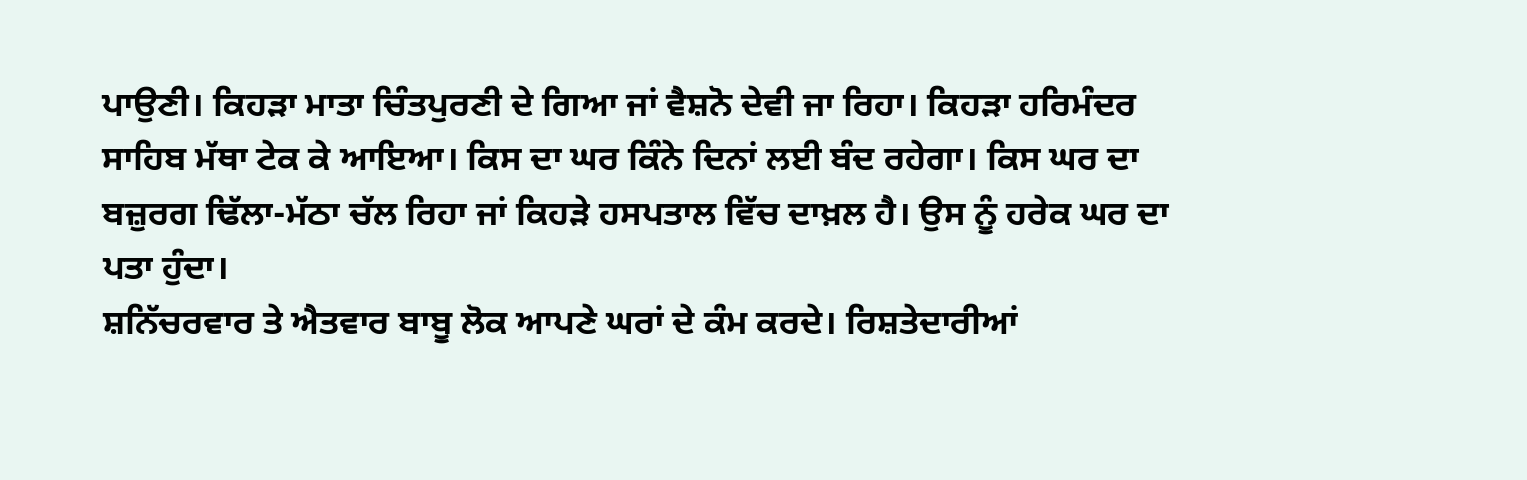ਪਾਉਣੀ। ਕਿਹੜਾ ਮਾਤਾ ਚਿੰਤਪੁਰਣੀ ਦੇ ਗਿਆ ਜਾਂ ਵੈਸ਼ਨੋ ਦੇਵੀ ਜਾ ਰਿਹਾ। ਕਿਹੜਾ ਹਰਿਮੰਦਰ ਸਾਹਿਬ ਮੱਥਾ ਟੇਕ ਕੇ ਆਇਆ। ਕਿਸ ਦਾ ਘਰ ਕਿੰਨੇ ਦਿਨਾਂ ਲਈ ਬੰਦ ਰਹੇਗਾ। ਕਿਸ ਘਰ ਦਾ ਬਜ਼ੁਰਗ ਢਿੱਲਾ-ਮੱਠਾ ਚੱਲ ਰਿਹਾ ਜਾਂ ਕਿਹੜੇ ਹਸਪਤਾਲ ਵਿੱਚ ਦਾਖ਼ਲ ਹੈ। ਉਸ ਨੂੰ ਹਰੇਕ ਘਰ ਦਾ ਪਤਾ ਹੁੰਦਾ।
ਸ਼ਨਿੱਚਰਵਾਰ ਤੇ ਐਤਵਾਰ ਬਾਬੂ ਲੋਕ ਆਪਣੇ ਘਰਾਂ ਦੇ ਕੰਮ ਕਰਦੇ। ਰਿਸ਼ਤੇਦਾਰੀਆਂ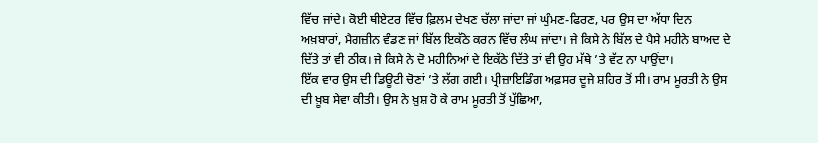ਵਿੱਚ ਜਾਂਦੇ। ਕੋਈ ਥੀਏਟਰ ਵਿੱਚ ਫ਼ਿਲਮ ਦੇਖਣ ਚੱਲਾ ਜਾਂਦਾ ਜਾਂ ਘੁੰਮਣ-ਫਿਰਣ, ਪਰ ਉਸ ਦਾ ਅੱਧਾ ਦਿਨ ਅਖ਼ਬਾਰਾਂ, ਮੈਗਜ਼ੀਨ ਵੰਡਣ ਜਾਂ ਬਿੱਲ ਇਕੱਠੇ ਕਰਨ ਵਿੱਚ ਲੰਘ ਜਾਂਦਾ। ਜੇ ਕਿਸੇ ਨੇ ਬਿੱਲ ਦੇ ਪੈਸੇ ਮਹੀਨੇ ਬਾਅਦ ਦੇ ਦਿੱਤੇ ਤਾਂ ਵੀ ਠੀਕ। ਜੇ ਕਿਸੇ ਨੇ ਦੋ ਮਹੀਨਿਆਂ ਦੇ ਇਕੱਠੇ ਦਿੱਤੇ ਤਾਂ ਵੀ ਉਹ ਮੱਥੇ ’ਤੇ ਵੱਟ ਨਾ ਪਾਉਂਦਾ।
ਇੱਕ ਵਾਰ ਉਸ ਦੀ ਡਿਊਟੀ ਚੋਣਾਂ ’ਤੇ ਲੱਗ ਗਈ। ਪ੍ਰੀਜ਼ਾਇਡਿੰਗ ਅਫ਼ਸਰ ਦੂਜੇ ਸ਼ਹਿਰ ਤੋਂ ਸੀ। ਰਾਮ ਮੂਰਤੀ ਨੇ ਉਸ ਦੀ ਖ਼ੂਬ ਸੇਵਾ ਕੀਤੀ। ਉਸ ਨੇ ਖ਼ੁਸ਼ ਹੋ ਕੇ ਰਾਮ ਮੂਰਤੀ ਤੋਂ ਪੁੱਛਿਆ,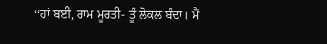‘‘ਹਾਂ ਬਈ, ਰਾਮ ਮੂਰਤੀ- ਤੂੰ ਲੋਕਲ ਬੰਦਾ। ਮੈਂ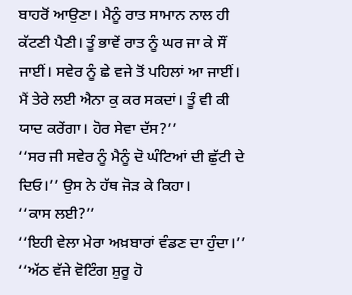ਬਾਹਰੋਂ ਆਉਣਾ। ਮੈਨੂੰ ਰਾਤ ਸਾਮਾਨ ਨਾਲ ਹੀ ਕੱਟਣੀ ਪੈਣੀ। ਤੂੰ ਭਾਵੇਂ ਰਾਤ ਨੂੰ ਘਰ ਜਾ ਕੇ ਸੌਂ ਜਾਈਂ। ਸਵੇਰ ਨੂੰ ਛੇ ਵਜੇ ਤੋਂ ਪਹਿਲਾਂ ਆ ਜਾਈਂ। ਮੈਂ ਤੇਰੇ ਲਈ ਐਨਾ ਕੁ ਕਰ ਸਕਦਾਂ। ਤੂੰ ਵੀ ਕੀ ਯਾਦ ਕਰੇਂਗਾ। ਹੋਰ ਸੇਵਾ ਦੱਸ?’’
‘‘ਸਰ ਜੀ ਸਵੇਰ ਨੂੰ ਮੈਨੂੰ ਦੋ ਘੰਟਿਆਂ ਦੀ ਛੁੱਟੀ ਦੇ ਦਿਓ।’’ ਉਸ ਨੇ ਹੱਥ ਜੋੜ ਕੇ ਕਿਹਾ।
‘‘ਕਾਸ ਲਈ?’’
‘‘ਇਹੀ ਵੇਲਾ ਮੇਰਾ ਅਖ਼ਬਾਰਾਂ ਵੰਡਣ ਦਾ ਹੁੰਦਾ।’’
‘‘ਅੱਠ ਵੱਜੇ ਵੋਟਿੰਗ ਸ਼ੁਰੂ ਹੋ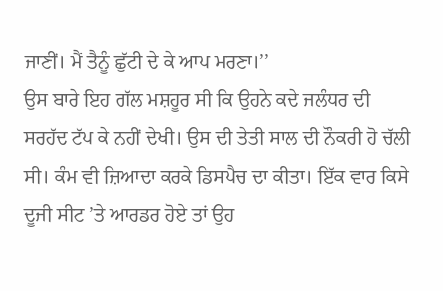ਜਾਣੀਂ। ਮੈਂ ਤੈਨੂੰ ਛੁੱਟੀ ਦੇ ਕੇ ਆਪ ਮਰਣਾ।’’
ਉਸ ਬਾਰੇ ਇਹ ਗੱਲ ਮਸ਼ਹੂਰ ਸੀ ਕਿ ਉਹਨੇ ਕਦੇ ਜਲੰਧਰ ਦੀ ਸਰਹੱਦ ਟੱਪ ਕੇ ਨਹੀਂ ਦੇਖੀ। ਉਸ ਦੀ ਤੇਤੀ ਸਾਲ ਦੀ ਨੌਕਰੀ ਹੋ ਚੱਲੀ ਸੀ। ਕੰਮ ਵੀ ਜ਼ਿਆਦਾ ਕਰਕੇ ਡਿਸਪੈਚ ਦਾ ਕੀਤਾ। ਇੱਕ ਵਾਰ ਕਿਸੇ ਦੂਜੀ ਸੀਟ ’ਤੇ ਆਰਡਰ ਹੋਏ ਤਾਂ ਉਹ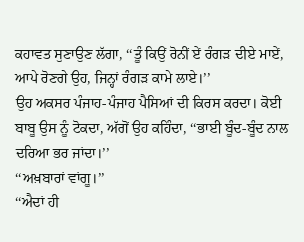ਕਹਾਵਤ ਸੁਣਾਉਣ ਲੱਗਾ, ‘‘ਤੂੰ ਕਿਉਂ ਰੋਨੀਂ ਏਂ ਰੰਗੜ ਦੀਏ ਮਾਏਂ, ਆਪੇ ਰੋਣਗੇ ਉਹ, ਜਿਨ੍ਹਾਂ ਰੰਗੜ ਕਾਮੇ ਲਾਏ।’’
ਉਹ ਅਕਸਰ ਪੰਜਾਹ-ਪੰਜਾਹ ਪੈਸਿਆਂ ਦੀ ਕਿਰਸ ਕਰਦਾ। ਕੋਈ ਬਾਬੂ ਉਸ ਨੂੰ ਟੋਕਦਾ, ਅੱਗੋਂ ਉਹ ਕਹਿੰਦਾ, ‘‘ਭਾਈ ਬੂੰਦ-ਬੂੰਦ ਨਾਲ ਦਰਿਆ ਭਰ ਜਾਂਦਾ।’’
‘‘ਅਖ਼ਬਾਰਾਂ ਵਾਂਗੂ।’’
‘‘ਐਦਾਂ ਹੀ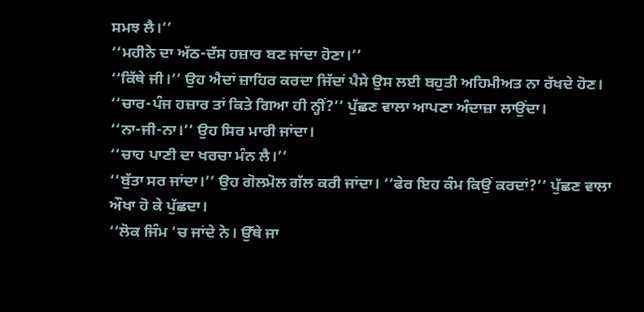ਸਮਝ ਲੈ।’’
‘‘ਮਹੀਨੇ ਦਾ ਅੱਠ-ਦੱਸ ਹਜ਼ਾਰ ਬਣ ਜਾਂਦਾ ਹੋਣਾ।’’
‘‘ਕਿੱਥੇ ਜੀ।’’ ਉਹ ਐਦਾਂ ਜ਼ਾਹਿਰ ਕਰਦਾ ਜਿੱਦਾਂ ਪੈਸੇ ਉਸ ਲਈ ਬਹੁਤੀ ਅਹਿਮੀਅਤ ਨਾ ਰੱਖਦੇ ਹੋਣ।
‘‘ਚਾਰ-ਪੰਜ ਹਜ਼ਾਰ ਤਾਂ ਕਿਤੇ ਗਿਆ ਹੀ ਨ੍ਹੀਂ?’’ ਪੁੱਛਣ ਵਾਲਾ ਆਪਣਾ ਅੰਦਾਜ਼ਾ ਲਾਉਂਦਾ।
‘‘ਨਾ-ਜੀ-ਨਾ।’’ ਉਹ ਸਿਰ ਮਾਰੀ ਜਾਂਦਾ।
‘‘ਚਾਹ ਪਾਣੀ ਦਾ ਖਰਚਾ ਮੰਨ ਲੈ।’’
‘‘ਬੁੱਤਾ ਸਰ ਜਾਂਦਾ।’’ ਉਹ ਗੋਲਮੋਲ ਗੱਲ ਕਰੀ ਜਾਂਦਾ। ‘‘ਫੇਰ ਇਹ ਕੰਮ ਕਿਉਂ ਕਰਦਾਂ?’’ ਪੁੱਛਣ ਵਾਲਾ ਔਖਾ ਹੋ ਕੇ ਪੁੱਛਦਾ।
‘‘ਲੋਕ ਜਿੰਮ ’ਚ ਜਾਂਦੇ ਨੇ। ਉੱਥੇ ਜਾ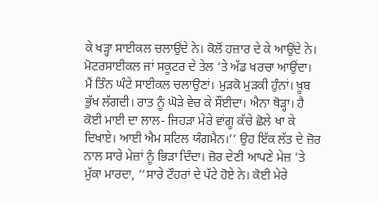ਕੇ ਖੜ੍ਹਾ ਸਾਈਕਲ ਚਲਾਉਂਦੇ ਨੇ। ਕੋਲੋਂ ਹਜ਼ਾਰ ਦੇ ਕੇ ਆਉਂਦੇ ਨੇ। ਮੋਟਰਸਾਈਕਲ ਜਾਂ ਸਕੂਟਰ ਦੇ ਤੇਲ ’ਤੇ ਅੱਡ ਖਰਚਾ ਆਉਂਦਾ। ਮੈਂ ਤਿੰਨ ਘੰਟੇ ਸਾਈਕਲ ਚਲਾਉਣਾਂ। ਮੁੜਕੋ ਮੁੜਕੀ ਹੁੰਨਾਂ। ਖ਼ੂਬ ਭੁੱਖ ਲੱਗਦੀ। ਰਾਤ ਨੂੰ ਘੋੜੇ ਵੇਚ ਕੇ ਸੌਂਈਦਾ। ਐਨਾ ਥੋੜ੍ਹਾ। ਹੈ ਕੋਈ ਮਾਈ ਦਾ ਲਾਲ- ਜਿਹੜਾ ਮੇਰੇ ਵਾਂਗੂ ਕੱਚੇ ਛੋਲੇ ਖਾ ਕੇ ਦਿਖਾਏ। ਆਈ ਐਮ ਸਟਿਲ ਯੰਗਮੈਨ।’’ ਉਹ ਇੱਕ ਲੱਤ ਦੇ ਜ਼ੋਰ ਨਾਲ ਸਾਰੇ ਮੇਜ਼ਾਂ ਨੂੰ ਭਿੜਾ ਦਿੰਦਾ। ਜ਼ੋਰ ਦੇਣੀ ਆਪਣੇ ਮੇਜ਼ ’ਤੇ ਮੁੱਕਾ ਮਾਰਦਾ, ‘‘ਸਾਰੇ ਟੌਹਰਾਂ ਦੇ ਪੱਟੇ ਹੋਏ ਨੇ। ਕੋਈ ਮੇਰੇ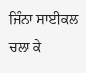ਜਿੰਨਾ ਸਾਈਕਲ ਚਲਾ ਕੇ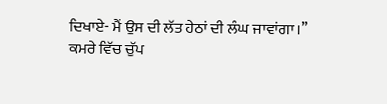ਦਿਖਾਏ- ਮੈਂ ਉਸ ਦੀ ਲੱਤ ਹੇਠਾਂ ਦੀ ਲੰਘ ਜਾਵਾਂਗਾ।’’
ਕਮਰੇ ਵਿੱਚ ਚੁੱਪ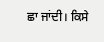ਛਾ ਜਾਂਦੀ। ਕਿਸੇ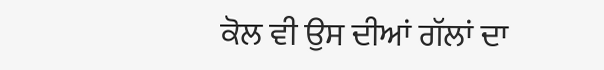ਕੋਲ ਵੀ ਉਸ ਦੀਆਂ ਗੱਲਾਂ ਦਾ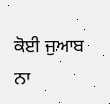ਕੋਈ ਜੁਆਬ ਨਾ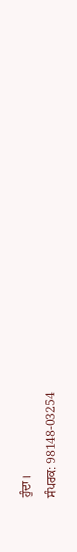ਹੁੰਦਾ।
ਸੰਪਰਕ: 98148-03254